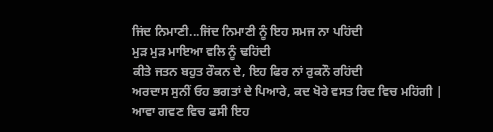ਜਿਂਦ ਨਿਮਾਣੀ...ਜਿਂਦ ਨਿਮਾਣੀ ਨੂੰ ਇਹ ਸਮਜ ਨਾ ਪਹਿਂਦੀ
ਮੁੜ ਮੁੜ ਮਾਇਆ ਵਲਿ ਨੂੰ ਢਹਿਂਦੀ
ਕੀਤੇ ਜਤਨ ਬਹੁਤ ਰੌਕਨ ਦੇ, ਇਹ ਫਿਰ ਨਾਂ ਰੁਕਨੌ ਰਹਿਂਦੀ
ਅਰਦਾਸ ਸੁਨੀਂ ਓਹ ਭਗਤਾਂ ਦੇ ਪਿਆਰੇ, ਕਦ ਖੋਰੇ ਵਸਤ ਰਿਦ ਵਿਚ ਮਹਿਂਗੀ |
ਆਵਾ ਗਵਣ ਵਿਚ ਫਸੀ ਇਹ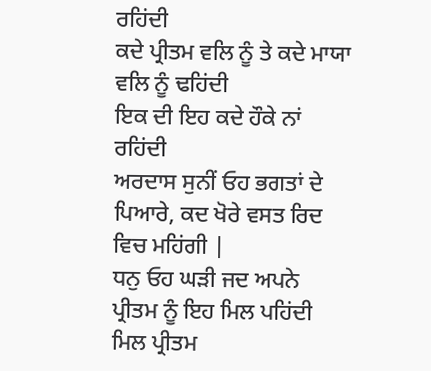ਰਹਿਂਦੀ
ਕਦੇ ਪ੍ਰੀਤਮ ਵਲਿ ਨੂੰ ਤੇ ਕਦੇ ਮਾਯਾ ਵਲਿ ਨੂੰ ਢਹਿਂਦੀ
ਇਕ ਦੀ ਇਹ ਕਦੇ ਹੌਕੇ ਨਾਂ ਰਹਿਂਦੀ
ਅਰਦਾਸ ਸੁਨੀਂ ਓਹ ਭਗਤਾਂ ਦੇ ਪਿਆਰੇ, ਕਦ ਖੋਰੇ ਵਸਤ ਰਿਦ ਵਿਚ ਮਹਿਂਗੀ |
ਧਨੁ ਓਹ ਘੜੀ ਜਦ ਅਪਨੇ ਪ੍ਰੀਤਮ ਨੂੰ ਇਹ ਮਿਲ ਪਹਿਂਦੀ
ਮਿਲ ਪ੍ਰੀਤਮ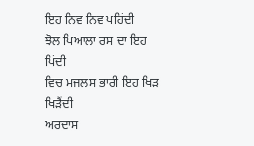ਇਹ ਨਿਵ ਨਿਵ ਪਹਿਂਦੀ
ਝੋਲ ਪਿਆਲਾ ਰਸ ਦਾ ਇਹ ਪਿਂਦੀ
ਵਿਚ ਮਜਲਸ ਭਾਰੀ ਇਹ ਖਿੜ ਖਿੜੈਂਦੀ
ਅਰਦਾਸ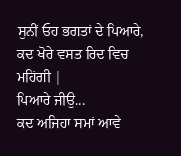ਸੁਨੀਂ ਓਹ ਭਗਤਾਂ ਦੇ ਪਿਆਰੇ, ਕਦ ਖੋਰੇ ਵਸਤ ਰਿਦ ਵਿਚ ਮਹਿਂਗੀ |
ਪਿਆਰੇ ਜੀਉ...
ਕਦ ਅਜਿਹਾ ਸਮਾਂ ਆਵੇ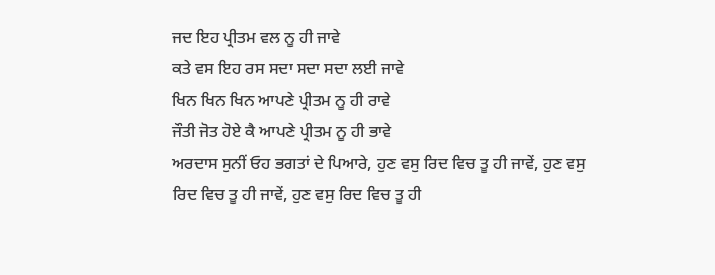ਜਦ ਇਹ ਪ੍ਰੀਤਮ ਵਲ ਨੂ ਹੀ ਜਾਵੇ
ਕਤੇ ਵਸ ਇਹ ਰਸ ਸਦਾ ਸਦਾ ਸਦਾ ਲਈ ਜਾਵੇ
ਖਿਨ ਖਿਨ ਖਿਨ ਆਪਣੇ ਪ੍ਰੀਤਮ ਨੂ ਹੀ ਰਾਵੇ
ਜੌਤੀ ਜੋਤ ਹੋਏ ਕੈ ਆਪਣੇ ਪ੍ਰੀਤਮ ਨੂ ਹੀ ਭਾਵੇ
ਅਰਦਾਸ ਸੁਨੀਂ ਓਹ ਭਗਤਾਂ ਦੇ ਪਿਆਰੇ, ਹੁਣ ਵਸੁ ਰਿਦ ਵਿਚ ਤੂ ਹੀ ਜਾਵੇਂ, ਹੁਣ ਵਸੁ ਰਿਦ ਵਿਚ ਤੂ ਹੀ ਜਾਵੇਂ, ਹੁਣ ਵਸੁ ਰਿਦ ਵਿਚ ਤੂ ਹੀ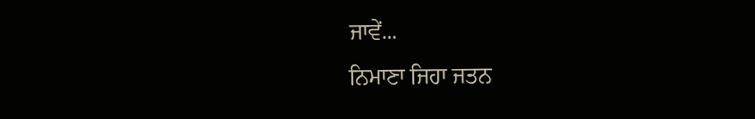ਜਾਵੇਂ...
ਨਿਮਾਣਾ ਜਿਹਾ ਜਤਨ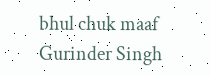bhul chuk maaf
Gurinder Singh